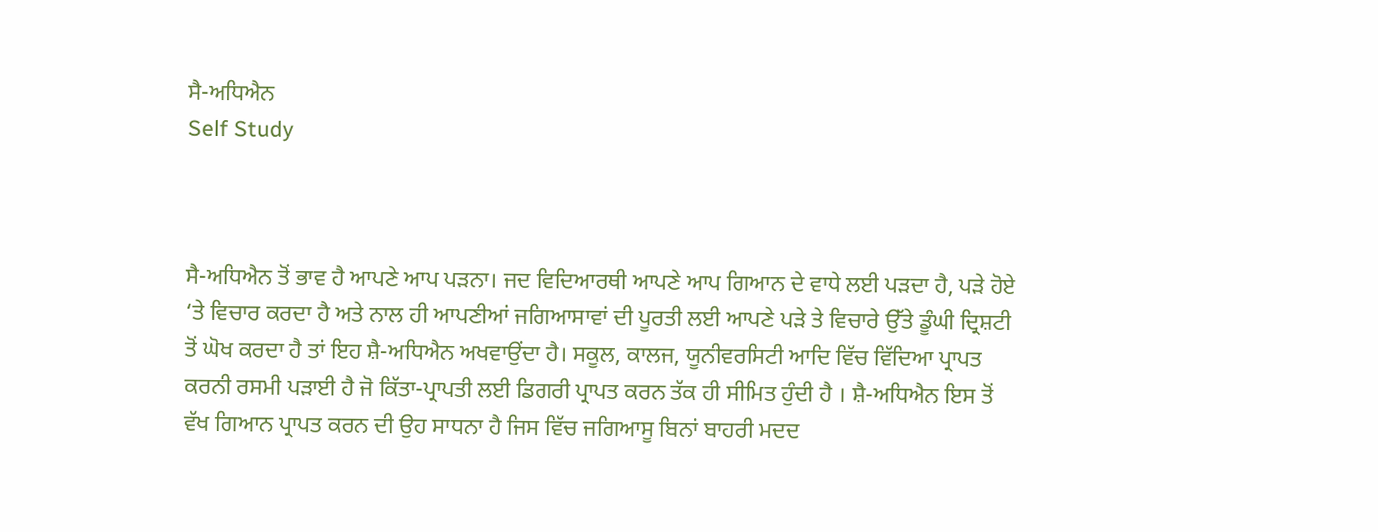ਸੈ-ਅਧਿਐਨ
Self Study



ਸੈ-ਅਧਿਐਨ ਤੋਂ ਭਾਵ ਹੈ ਆਪਣੇ ਆਪ ਪੜਨਾ। ਜਦ ਵਿਦਿਆਰਥੀ ਆਪਣੇ ਆਪ ਗਿਆਨ ਦੇ ਵਾਧੇ ਲਈ ਪੜਦਾ ਹੈ, ਪੜੇ ਹੋਏ ‘ਤੇ ਵਿਚਾਰ ਕਰਦਾ ਹੈ ਅਤੇ ਨਾਲ ਹੀ ਆਪਣੀਆਂ ਜਗਿਆਸਾਵਾਂ ਦੀ ਪੂਰਤੀ ਲਈ ਆਪਣੇ ਪੜੇ ਤੇ ਵਿਚਾਰੇ ਉੱਤੇ ਡੂੰਘੀ ਦ੍ਰਿਸ਼ਟੀ ਤੋਂ ਘੋਖ ਕਰਦਾ ਹੈ ਤਾਂ ਇਹ ਸ਼ੈ-ਅਧਿਐਨ ਅਖਵਾਉਂਦਾ ਹੈ। ਸਕੂਲ, ਕਾਲਜ, ਯੂਨੀਵਰਸਿਟੀ ਆਦਿ ਵਿੱਚ ਵਿੱਦਿਆ ਪ੍ਰਾਪਤ ਕਰਨੀ ਰਸਮੀ ਪੜਾਈ ਹੈ ਜੋ ਕਿੱਤਾ-ਪ੍ਰਾਪਤੀ ਲਈ ਡਿਗਰੀ ਪ੍ਰਾਪਤ ਕਰਨ ਤੱਕ ਹੀ ਸੀਮਿਤ ਹੁੰਦੀ ਹੈ । ਸ਼ੈ-ਅਧਿਐਨ ਇਸ ਤੋਂ ਵੱਖ ਗਿਆਨ ਪ੍ਰਾਪਤ ਕਰਨ ਦੀ ਉਹ ਸਾਧਨਾ ਹੈ ਜਿਸ ਵਿੱਚ ਜਗਿਆਸੂ ਬਿਨਾਂ ਬਾਹਰੀ ਮਦਦ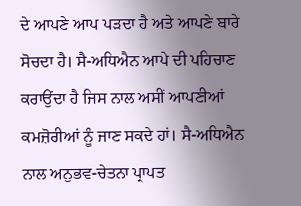ਦੇ ਆਪਣੇ ਆਪ ਪੜਦਾ ਹੈ ਅਤੇ ਆਪਣੇ ਬਾਰੇ ਸੋਚਦਾ ਹੈ। ਸੈ-ਅਧਿਐਨ ਆਪੇ ਦੀ ਪਹਿਚਾਣ ਕਰਾਉਂਦਾ ਹੈ ਜਿਸ ਨਾਲ ਅਸੀਂ ਆਪਣੀਆਂ ਕਮਜ਼ੋਰੀਆਂ ਨੂੰ ਜਾਣ ਸਕਦੇ ਹਾਂ। ਸੈ-ਅਧਿਐਨ ਨਾਲ ਅਨੁਭਵ-ਚੇਤਨਾ ਪ੍ਰਾਪਤ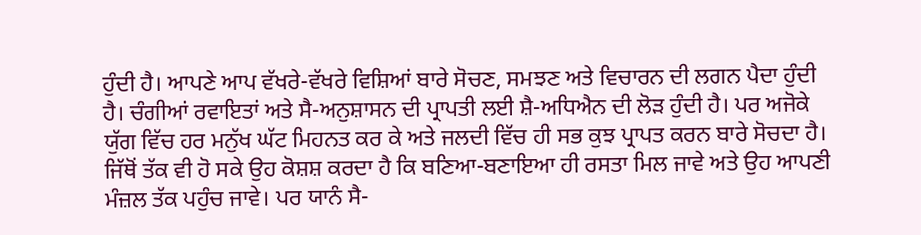ਹੁੰਦੀ ਹੈ। ਆਪਣੇ ਆਪ ਵੱਖਰੇ-ਵੱਖਰੇ ਵਿਸ਼ਿਆਂ ਬਾਰੇ ਸੋਚਣ, ਸਮਝਣ ਅਤੇ ਵਿਚਾਰਨ ਦੀ ਲਗਨ ਪੈਦਾ ਹੁੰਦੀ ਹੈ। ਚੰਗੀਆਂ ਰਵਾਇਤਾਂ ਅਤੇ ਸੈ-ਅਨੁਸ਼ਾਸਨ ਦੀ ਪ੍ਰਾਪਤੀ ਲਈ ਸ਼ੈ-ਅਧਿਐਨ ਦੀ ਲੋੜ ਹੁੰਦੀ ਹੈ। ਪਰ ਅਜੋਕੇ ਯੁੱਗ ਵਿੱਚ ਹਰ ਮਨੁੱਖ ਘੱਟ ਮਿਹਨਤ ਕਰ ਕੇ ਅਤੇ ਜਲਦੀ ਵਿੱਚ ਹੀ ਸਭ ਕੁਝ ਪ੍ਰਾਪਤ ਕਰਨ ਬਾਰੇ ਸੋਚਦਾ ਹੈ। ਜਿੱਥੋਂ ਤੱਕ ਵੀ ਹੋ ਸਕੇ ਉਹ ਕੋਸ਼ਸ਼ ਕਰਦਾ ਹੈ ਕਿ ਬਣਿਆ-ਬਣਾਇਆ ਹੀ ਰਸਤਾ ਮਿਲ ਜਾਵੇ ਅਤੇ ਉਹ ਆਪਣੀ ਮੰਜ਼ਲ ਤੱਕ ਪਹੁੰਚ ਜਾਵੇ। ਪਰ ਯਾਨੰ ਸੈ-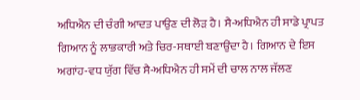ਅਧਿਐਨ ਦੀ ਚੰਗੀ ਆਦਤ ਪਾਉਣ ਦੀ ਲੋੜ ਹੈ। ਸੈ-ਅਧਿਐਨ ਹੀ ਸਾਡੇ ਪ੍ਰਾਪਤ ਗਿਆਨ ਨੂੰ ਲਾਭਕਾਰੀ ਅਤੇ ਚਿਰ-ਸਥਾਈ ਬਣਾਉਂਦਾ ਹੈ। ਗਿਆਨ ਦੇ ਇਸ ਅਗਾਂਹ-ਵਧ ਯੁੱਗ ਵਿੱਚ ਸੈ-ਅਧਿਐਨ ਹੀ ਸਮੇਂ ਦੀ ਚਾਲ ਨਾਲ ਜੱਲਣ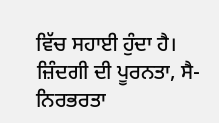ਵਿੱਚ ਸਹਾਈ ਹੁੰਦਾ ਹੈ। ਜ਼ਿੰਦਗੀ ਦੀ ਪੂਰਨਤਾ, ਸੈ-ਨਿਰਭਰਤਾ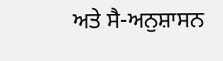ਅਤੇ ਸੈ-ਅਨੁਸ਼ਾਸਨ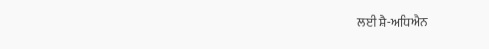ਲਈ ਸ਼ੈ-ਅਧਿਐਨ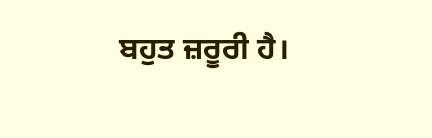ਬਹੁਤ ਜ਼ਰੂਰੀ ਹੈ।